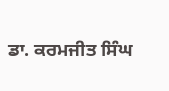ਡਾ. ਕਰਮਜੀਤ ਸਿੰਘ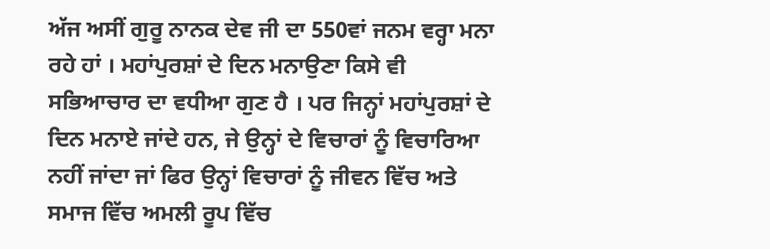ਅੱਜ ਅਸੀਂ ਗੁਰੂ ਨਾਨਕ ਦੇਵ ਜੀ ਦਾ 550ਵਾਂ ਜਨਮ ਵਰ੍ਹਾ ਮਨਾ ਰਹੇ ਹਾਂ । ਮਹਾਂਪੁਰਸ਼ਾਂ ਦੇ ਦਿਨ ਮਨਾਉਣਾ ਕਿਸੇ ਵੀ ਸਭਿਆਚਾਰ ਦਾ ਵਧੀਆ ਗੁਣ ਹੈ । ਪਰ ਜਿਨ੍ਹਾਂ ਮਹਾਂਪੁਰਸ਼ਾਂ ਦੇ ਦਿਨ ਮਨਾਏ ਜਾਂਦੇ ਹਨ, ਜੇ ਉਨ੍ਹਾਂ ਦੇ ਵਿਚਾਰਾਂ ਨੂੰ ਵਿਚਾਰਿਆ ਨਹੀਂ ਜਾਂਦਾ ਜਾਂ ਫਿਰ ਉਨ੍ਹਾਂ ਵਿਚਾਰਾਂ ਨੂੰ ਜੀਵਨ ਵਿੱਚ ਅਤੇ ਸਮਾਜ ਵਿੱਚ ਅਮਲੀ ਰੂਪ ਵਿੱਚ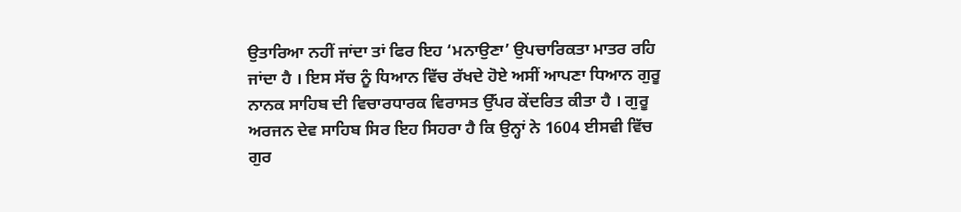ਉਤਾਰਿਆ ਨਹੀਂ ਜਾਂਦਾ ਤਾਂ ਫਿਰ ਇਹ ‘ਮਨਾਉਣਾ’ ਉਪਚਾਰਿਕਤਾ ਮਾਤਰ ਰਹਿ ਜਾਂਦਾ ਹੈ । ਇਸ ਸੱਚ ਨੂੰ ਧਿਆਨ ਵਿੱਚ ਰੱਖਦੇ ਹੋਏ ਅਸੀਂ ਆਪਣਾ ਧਿਆਨ ਗੁਰੂ ਨਾਨਕ ਸਾਹਿਬ ਦੀ ਵਿਚਾਰਧਾਰਕ ਵਿਰਾਸਤ ਉੱਪਰ ਕੇਂਦਰਿਤ ਕੀਤਾ ਹੈ । ਗੁਰੂ ਅਰਜਨ ਦੇਵ ਸਾਹਿਬ ਸਿਰ ਇਹ ਸਿਹਰਾ ਹੈ ਕਿ ਉਨ੍ਹਾਂ ਨੇ 1604 ਈਸਵੀ ਵਿੱਚ ਗੁਰ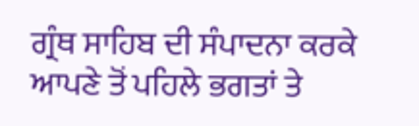ਗ੍ਰੰਥ ਸਾਹਿਬ ਦੀ ਸੰਪਾਦਨਾ ਕਰਕੇ ਆਪਣੇ ਤੋਂ ਪਹਿਲੇ ਭਗਤਾਂ ਤੇ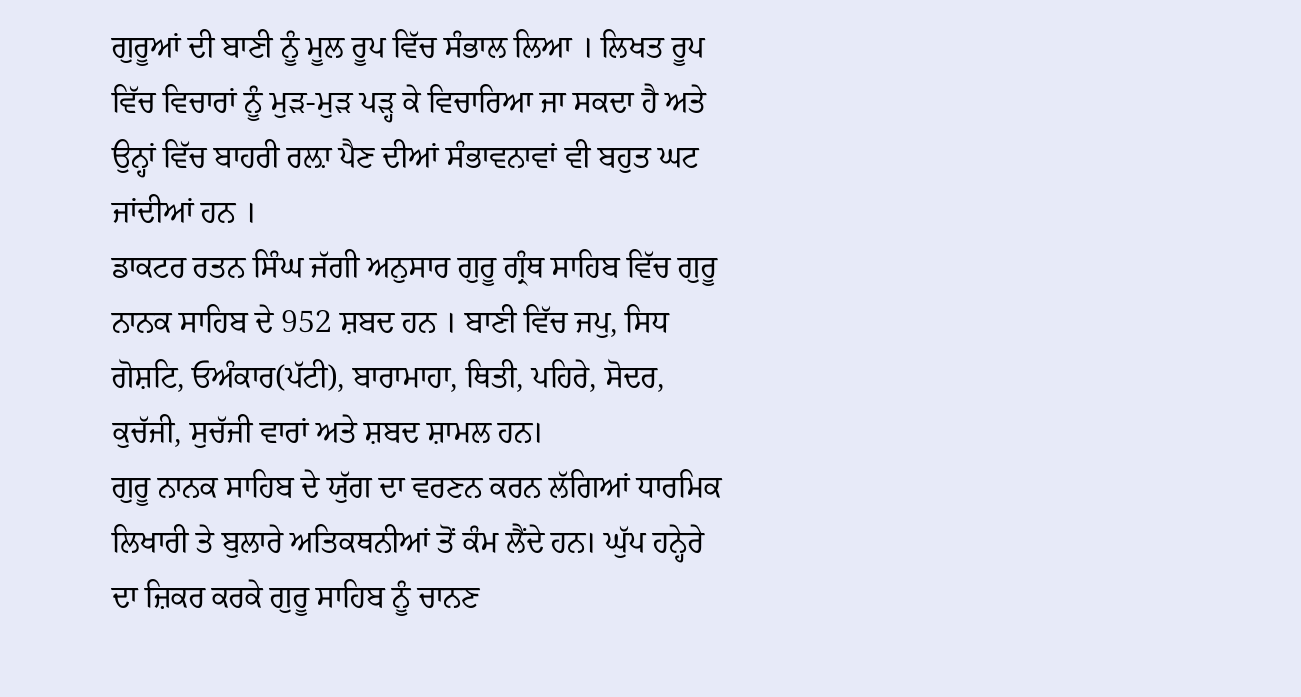ਗੁਰੂਆਂ ਦੀ ਬਾਣੀ ਨੂੰ ਮੂਲ ਰੂਪ ਵਿੱਚ ਸੰਭਾਲ ਲਿਆ । ਲਿਖਤ ਰੂਪ ਵਿੱਚ ਵਿਚਾਰਾਂ ਨੂੰ ਮੁੜ-ਮੁੜ ਪੜ੍ਹ ਕੇ ਵਿਚਾਰਿਆ ਜਾ ਸਕਦਾ ਹੈ ਅਤੇ ਉਨ੍ਹਾਂ ਵਿੱਚ ਬਾਹਰੀ ਰਲ਼ਾ ਪੈਣ ਦੀਆਂ ਸੰਭਾਵਨਾਵਾਂ ਵੀ ਬਹੁਤ ਘਟ ਜਾਂਦੀਆਂ ਹਨ ।
ਡਾਕਟਰ ਰਤਨ ਸਿੰਘ ਜੱਗੀ ਅਨੁਸਾਰ ਗੁਰੂ ਗ੍ਰੰਥ ਸਾਹਿਬ ਵਿੱਚ ਗੁਰੂ ਨਾਨਕ ਸਾਹਿਬ ਦੇ 952 ਸ਼ਬਦ ਹਨ । ਬਾਣੀ ਵਿੱਚ ਜਪੁ, ਸਿਧ ਗੋਸ਼ਟਿ, ਓਅੰਕਾਰ(ਪੱਟੀ), ਬਾਰਾਮਾਹਾ, ਥਿਤੀ, ਪਹਿਰੇ, ਸੋਦਰ, ਕੁਚੱਜੀ, ਸੁਚੱਜੀ ਵਾਰਾਂ ਅਤੇ ਸ਼ਬਦ ਸ਼ਾਮਲ ਹਨ।
ਗੁਰੂ ਨਾਨਕ ਸਾਹਿਬ ਦੇ ਯੁੱਗ ਦਾ ਵਰਣਨ ਕਰਨ ਲੱਗਿਆਂ ਧਾਰਮਿਕ ਲਿਖਾਰੀ ਤੇ ਬੁਲਾਰੇ ਅਤਿਕਥਨੀਆਂ ਤੋਂ ਕੰਮ ਲੈਂਦੇ ਹਨ। ਘੁੱਪ ਹਨ੍ਹੇਰੇ ਦਾ ਜ਼ਿਕਰ ਕਰਕੇ ਗੁਰੂ ਸਾਹਿਬ ਨੂੰ ਚਾਨਣ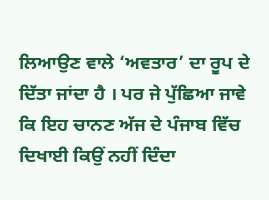ਲਿਆਉਣ ਵਾਲੇ ‘ਅਵਤਾਰ’ ਦਾ ਰੂਪ ਦੇ ਦਿੱਤਾ ਜਾਂਦਾ ਹੈ । ਪਰ ਜੇ ਪੁੱਛਿਆ ਜਾਵੇ ਕਿ ਇਹ ਚਾਨਣ ਅੱਜ ਦੇ ਪੰਜਾਬ ਵਿੱਚ ਦਿਖਾਈ ਕਿਉਂ ਨਹੀਂ ਦਿੰਦਾ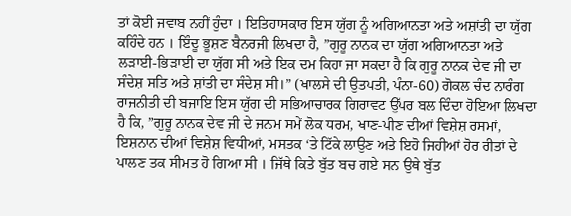ਤਾਂ ਕੋਈ ਜਵਾਬ ਨਹੀਂ ਹੁੰਦਾ । ਇਤਿਹਾਸਕਾਰ ਇਸ ਯੁੱਗ ਨੂੰ ਅਗਿਆਨਤਾ ਅਤੇ ਅਸ਼ਾਂਤੀ ਦਾ ਯੁੱਗ ਕਹਿੰਦੇ ਹਨ । ਇੰਦੂ ਭੂਸ਼ਣ ਬੈਨਰਜੀ ਲਿਖਦਾ ਹੈ, ”ਗੁਰੂ ਨਾਨਕ ਦਾ ਯੁੱਗ ਅਗਿਆਨਤਾ ਅਤੇ ਲੜਾਈ-ਭਿੜਾਈ ਦਾ ਯੁੱਗ ਸੀ ਅਤੇ ਇਕ ਦਮ ਕਿਹਾ ਜਾ ਸਕਦਾ ਹੈ ਕਿ ਗੁਰੂ ਨਾਨਕ ਦੇਵ ਜੀ ਦਾ ਸੰਦੇਸ਼ ਸਤਿ ਅਤੇ ਸ਼ਾਂਤੀ ਦਾ ਸੰਦੇਸ਼ ਸੀ।” (ਖਾਲਸੇ ਦੀ ਉਤਪਤੀ, ਪੰਨਾ-60) ਗੋਕਲ ਚੰਦ ਨਾਰੰਗ ਰਾਜਨੀਤੀ ਦੀ ਬਜਾਇ ਇਸ ਯੁੱਗ ਦੀ ਸਭਿਆਚਾਰਕ ਗਿਰਾਵਟ ਉੱਪਰ ਬਲ ਦਿੰਦਾ ਹੋਇਆ ਲਿਖਦਾ ਹੈ ਕਿ, ”ਗੁਰੂ ਨਾਨਕ ਦੇਵ ਜੀ ਦੇ ਜਨਮ ਸਮੇਂ ਲੋਕ ਧਰਮ, ਖਾਣ-ਪੀਣ ਦੀਆਂ ਵਿਸ਼ੇਸ਼ ਰਸਮਾਂ, ਇਸ਼ਨਾਨ ਦੀਆਂ ਵਿਸ਼ੇਸ਼ ਵਿਧੀਆਂ, ਮਸਤਕ ‘ਤੇ ਟਿੱਕੇ ਲਾਉਣ ਅਤੇ ਇਹੋ ਜਿਹੀਆਂ ਹੋਰ ਰੀਤਾਂ ਦੇ ਪਾਲਣ ਤਕ ਸੀਮਤ ਹੋ ਗਿਆ ਸੀ । ਜਿੱਥੇ ਕਿਤੇ ਬੁੱਤ ਬਚ ਗਏ ਸਨ ਉਥੇ ਬੁੱਤ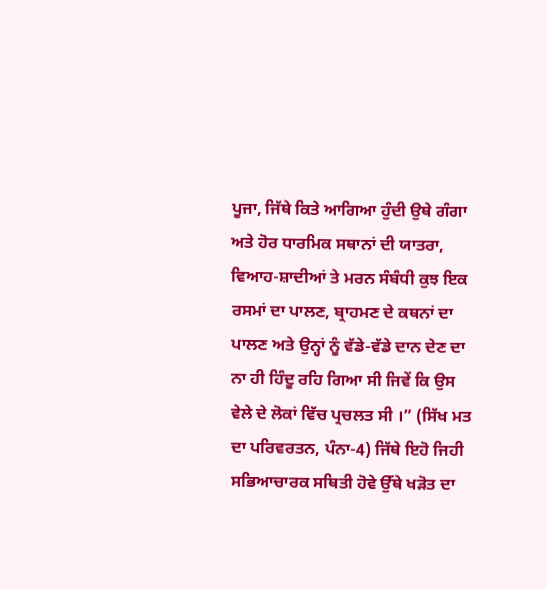ਪੂਜਾ, ਜਿੱਥੇ ਕਿਤੇ ਆਗਿਆ ਹੁੰਦੀ ਉਥੇ ਗੰਗਾ ਅਤੇ ਹੋਰ ਧਾਰਮਿਕ ਸਥਾਨਾਂ ਦੀ ਯਾਤਰਾ, ਵਿਆਹ-ਸ਼ਾਦੀਆਂ ਤੇ ਮਰਨ ਸੰਬੰਧੀ ਕੁਝ ਇਕ ਰਸਮਾਂ ਦਾ ਪਾਲਣ, ਬ੍ਰਾਹਮਣ ਦੇ ਕਥਨਾਂ ਦਾ ਪਾਲਣ ਅਤੇ ਉਨ੍ਹਾਂ ਨੂੰ ਵੱਡੇ-ਵੱਡੇ ਦਾਨ ਦੇਣ ਦਾ ਨਾ ਹੀ ਹਿੰਦੂ ਰਹਿ ਗਿਆ ਸੀ ਜਿਵੇਂ ਕਿ ਉਸ ਵੇਲੇ ਦੇ ਲੋਕਾਂ ਵਿੱਚ ਪ੍ਰਚਲਤ ਸੀ ।” (ਸਿੱਖ ਮਤ ਦਾ ਪਰਿਵਰਤਨ, ਪੰਨਾ-4) ਜਿੱਥੇ ਇਹੋ ਜਿਹੀ ਸਭਿਆਚਾਰਕ ਸਥਿਤੀ ਹੋਵੇ ਉੱਥੇ ਖੜੋਤ ਦਾ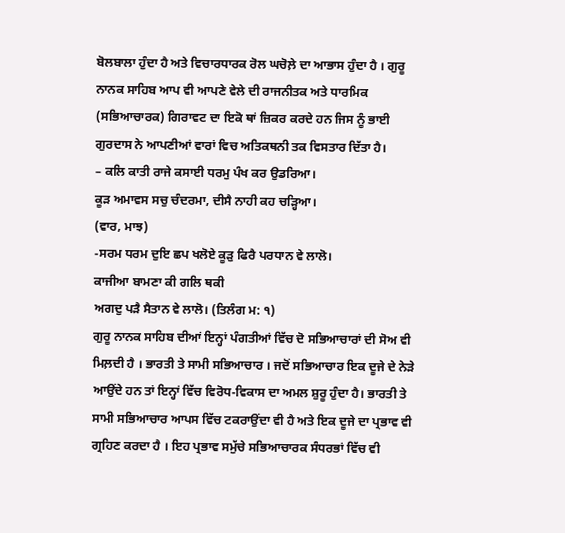ਬੋਲਬਾਲਾ ਹੁੰਦਾ ਹੈ ਅਤੇ ਵਿਚਾਰਧਾਰਕ ਰੋਲ ਘਚੋਲ਼ੇ ਦਾ ਆਭਾਸ ਹੁੰਦਾ ਹੈ । ਗੁਰੂ ਨਾਨਕ ਸਾਹਿਬ ਆਪ ਵੀ ਆਪਣੇ ਵੇਲੇ ਦੀ ਰਾਜਨੀਤਕ ਅਤੇ ਧਾਰਮਿਕ (ਸਭਿਆਚਾਰਕ) ਗਿਰਾਵਟ ਦਾ ਇਕੋ ਥਾਂ ਜ਼ਿਕਰ ਕਰਦੇ ਹਨ ਜਿਸ ਨੂੰ ਭਾਈ ਗੁਰਦਾਸ ਨੇ ਆਪਣੀਆਂ ਵਾਰਾਂ ਵਿਚ ਅਤਿਕਥਨੀ ਤਕ ਵਿਸਤਾਰ ਦਿੱਤਾ ਹੈ।
– ਕਲਿ ਕਾਤੀ ਰਾਜੇ ਕਸਾਈ ਧਰਮੁ ਪੰਖ ਕਰ ਉਡਰਿਆ।
ਕੂੜ ਅਮਾਵਸ ਸਚੁ ਚੰਦਰਮਾ, ਦੀਸੈ ਨਾਹੀ ਕਹ ਚੜ੍ਹਿਆ।
(ਵਾਰ, ਮਾਝ)
-ਸਰਮ ਧਰਮ ਦੁਇ ਛਪ ਖਲੋਏ ਕੂੜੁ ਫਿਰੈ ਪਰਧਾਨ ਵੇ ਲਾਲੋ।
ਕਾਜੀਆ ਬਾਮਣਾ ਕੀ ਗਲਿ ਥਕੀ
ਅਗਦੁ ਪੜੈ ਸੈਤਾਨ ਵੇ ਲਾਲੋ। (ਤਿਲੰਗ ਮ: ੧)
ਗੁਰੂ ਨਾਨਕ ਸਾਹਿਬ ਦੀਆਂ ਇਨ੍ਹਾਂ ਪੰਗਤੀਆਂ ਵਿੱਚ ਦੋ ਸਭਿਆਚਾਰਾਂ ਦੀ ਸੋਅ ਵੀ ਮਿਲ਼ਦੀ ਹੈ । ਭਾਰਤੀ ਤੇ ਸਾਮੀ ਸਭਿਆਚਾਰ । ਜਦੋਂ ਸਭਿਆਚਾਰ ਇਕ ਦੂਜੇ ਦੇ ਨੇੜੇ ਆਉਂਦੇ ਹਨ ਤਾਂ ਇਨ੍ਹਾਂ ਵਿੱਚ ਵਿਰੋਧ-ਵਿਕਾਸ ਦਾ ਅਮਲ ਸ਼ੁਰੂ ਹੁੰਦਾ ਹੈ। ਭਾਰਤੀ ਤੇ ਸਾਮੀ ਸਭਿਆਚਾਰ ਆਪਸ ਵਿੱਚ ਟਕਰਾਉਂਦਾ ਵੀ ਹੈ ਅਤੇ ਇਕ ਦੂਜੇ ਦਾ ਪ੍ਰਭਾਵ ਵੀ ਗ੍ਰਹਿਣ ਕਰਦਾ ਹੈ । ਇਹ ਪ੍ਰਭਾਵ ਸਮੁੱਚੇ ਸਭਿਆਚਾਰਕ ਸੰਧਰਭਾਂ ਵਿੱਚ ਵੀ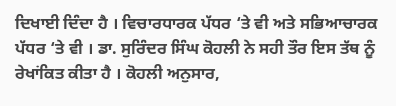ਦਿਖਾਈ ਦਿੰਦਾ ਹੈ । ਵਿਚਾਰਧਾਰਕ ਪੱਧਰ ‘ਤੇ ਵੀ ਅਤੇ ਸਭਿਆਚਾਰਕ ਪੱਧਰ ‘ਤੇ ਵੀ । ਡਾ. ਸੁਰਿੰਦਰ ਸਿੰਘ ਕੋਹਲੀ ਨੇ ਸਹੀ ਤੌਰ ਇਸ ਤੱਥ ਨੂੰ ਰੇਖਾਂਕਿਤ ਕੀਤਾ ਹੈ । ਕੋਹਲੀ ਅਨੁਸਾਰ,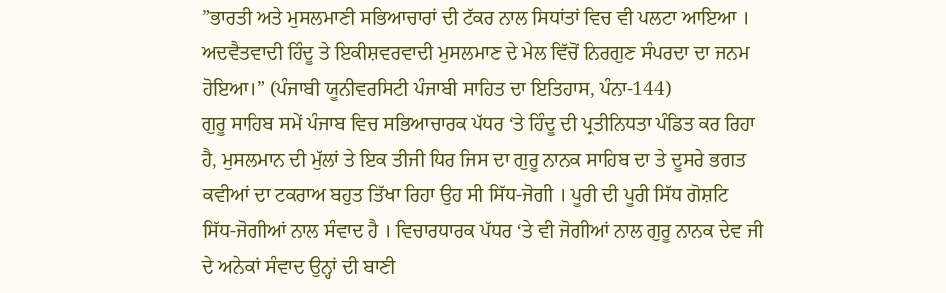”ਭਾਰਤੀ ਅਤੇ ਮੁਸਲਮਾਣੀ ਸਭਿਆਚਾਰਾਂ ਦੀ ਟੱਕਰ ਨਾਲ ਸਿਧਾਂਤਾਂ ਵਿਚ ਵੀ ਪਲਟਾ ਆਇਆ । ਅਦਵੈਤਵਾਦੀ ਹਿੰਦੂ ਤੇ ਇਕੀਸ਼ਵਰਵਾਦੀ ਮੁਸਲਮਾਣ ਦੇ ਮੇਲ ਵਿੱਚੋਂ ਨਿਰਗੁਣ ਸੰਪਰਦਾ ਦਾ ਜਨਮ ਹੋਇਆ।” (ਪੰਜਾਬੀ ਯੂਨੀਵਰਸਿਟੀ ਪੰਜਾਬੀ ਸਾਹਿਤ ਦਾ ਇਤਿਹਾਸ, ਪੰਨਾ-144)
ਗੁਰੂ ਸਾਹਿਬ ਸਮੇਂ ਪੰਜਾਬ ਵਿਚ ਸਭਿਆਚਾਰਕ ਪੱਧਰ ‘ਤੇ ਹਿੰਦੂ ਦੀ ਪ੍ਰਤੀਨਿਧਤਾ ਪੰਡਿਤ ਕਰ ਰਿਹਾ ਹੈ, ਮੁਸਲਮਾਨ ਦੀ ਮੁੱਲਾਂ ਤੇ ਇਕ ਤੀਜੀ ਧਿਰ ਜਿਸ ਦਾ ਗੁਰੂ ਨਾਨਕ ਸਾਹਿਬ ਦਾ ਤੇ ਦੂਸਰੇ ਭਗਤ ਕਵੀਆਂ ਦਾ ਟਕਰਾਅ ਬਹੁਤ ਤਿੱਖਾ ਰਿਹਾ ਉਹ ਸੀ ਸਿੱਧ-ਜੋਗੀ । ਪੂਰੀ ਦੀ ਪੂਰੀ ਸਿੱਧ ਗੋਸ਼ਟਿ ਸਿੱਧ-ਜੋਗੀਆਂ ਨਾਲ ਸੰਵਾਦ ਹੈ । ਵਿਚਾਰਧਾਰਕ ਪੱਧਰ ‘ਤੇ ਵੀ ਜੋਗੀਆਂ ਨਾਲ ਗੁਰੂ ਨਾਨਕ ਦੇਵ ਜੀ ਦੇ ਅਨੇਕਾਂ ਸੰਵਾਦ ਉਨ੍ਹਾਂ ਦੀ ਬਾਣੀ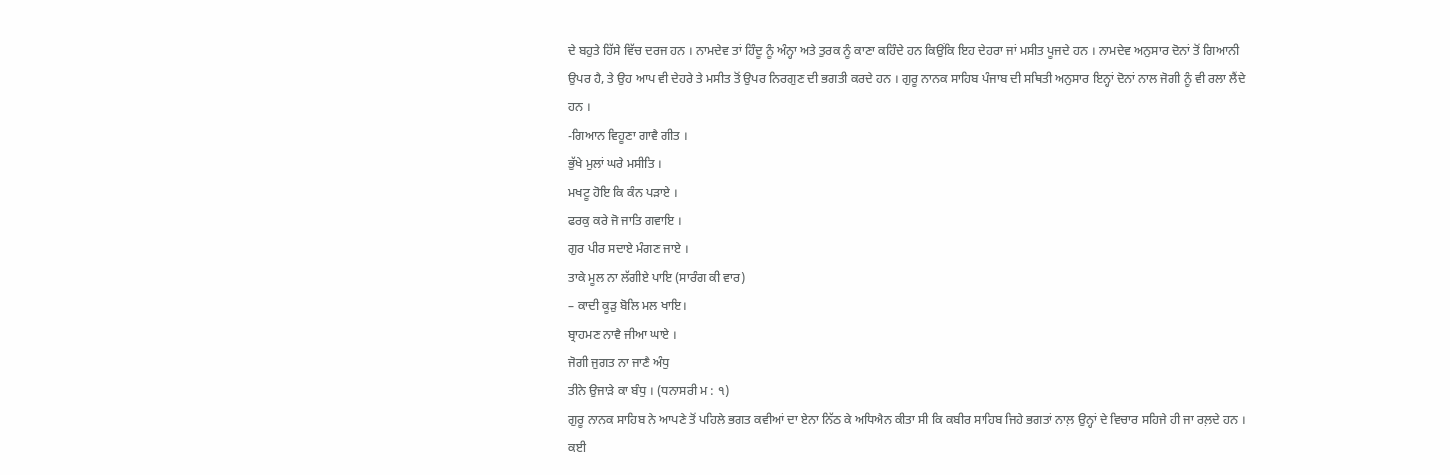ਦੇ ਬਹੁਤੇ ਹਿੱਸੇ ਵਿੱਚ ਦਰਜ ਹਨ । ਨਾਮਦੇਵ ਤਾਂ ਹਿੰਦੂ ਨੂੰ ਅੰਨ੍ਹਾ ਅਤੇ ਤੁਰਕ ਨੂੰ ਕਾਣਾ ਕਹਿੰਦੇ ਹਨ ਕਿਉਂਕਿ ਇਹ ਦੇਹਰਾ ਜਾਂ ਮਸੀਤ ਪੂਜਦੇ ਹਨ । ਨਾਮਦੇਵ ਅਨੁਸਾਰ ਦੋਨਾਂ ਤੋਂ ਗਿਆਨੀ ਉਪਰ ਹੈ, ਤੇ ਉਹ ਆਪ ਵੀ ਦੇਹਰੇ ਤੇ ਮਸੀਤ ਤੋਂ ਉਪਰ ਨਿਰਗੁਣ ਦੀ ਭਗਤੀ ਕਰਦੇ ਹਨ । ਗੁਰੂ ਨਾਨਕ ਸਾਹਿਬ ਪੰਜਾਬ ਦੀ ਸਥਿਤੀ ਅਨੁਸਾਰ ਇਨ੍ਹਾਂ ਦੋਨਾਂ ਨਾਲ ਜੋਗੀ ਨੂੰ ਵੀ ਰਲਾ ਲੈਂਦੇ ਹਨ ।
-ਗਿਆਨ ਵਿਹੂਣਾ ਗਾਵੈ ਗੀਤ ।
ਭੁੱਖੇ ਮੁਲਾਂ ਘਰੇ ਮਸੀਤਿ ।
ਮਖਟੂ ਹੋਇ ਕਿ ਕੰਨ ਪੜਾਏ ।
ਫਰਕੁ ਕਰੇ ਜੋ ਜਾਤਿ ਗਵਾਇ ।
ਗੁਰ ਪੀਰ ਸਦਾਏ ਮੰਗਣ ਜਾਏ ।
ਤਾਕੇ ਮੂਲ ਨਾ ਲੱਗੀਏ ਪਾਇ (ਸਾਰੰਗ ਕੀ ਵਾਰ)
– ਕਾਦੀ ਕੂੜੁ ਬੋਲਿ ਮਲ ਖਾਇ।
ਬ੍ਰਾਹਮਣ ਨਾਵੈ ਜੀਆ ਘਾਏ ।
ਜੋਗੀ ਜੁਗਤ ਨਾ ਜਾਣੈ ਅੰਧੁ
ਤੀਨੇ ਉਜਾੜੇ ਕਾ ਬੰਧੁ । (ਧਨਾਸਰੀ ਮ : ੧)
ਗੁਰੂ ਨਾਨਕ ਸਾਹਿਬ ਨੇ ਆਪਣੇ ਤੋਂ ਪਹਿਲੇ ਭਗਤ ਕਵੀਆਂ ਦਾ ਏਨਾ ਨਿੱਠ ਕੇ ਅਧਿਐਨ ਕੀਤਾ ਸੀ ਕਿ ਕਬੀਰ ਸਾਹਿਬ ਜਿਹੇ ਭਗਤਾਂ ਨਾਲ਼ ਉਨ੍ਹਾਂ ਦੇ ਵਿਚਾਰ ਸਹਿਜੇ ਹੀ ਜਾ ਰਲ਼ਦੇ ਹਨ । ਕਈ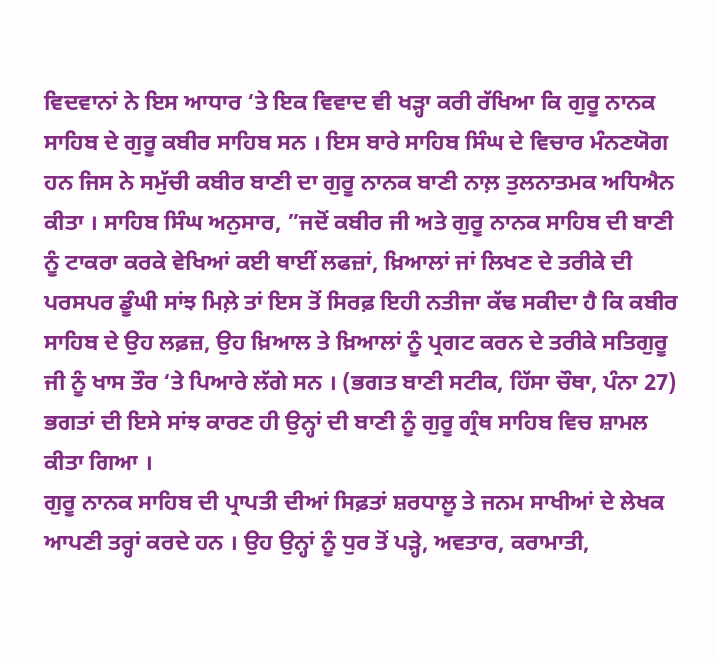ਵਿਦਵਾਨਾਂ ਨੇ ਇਸ ਆਧਾਰ ‘ਤੇ ਇਕ ਵਿਵਾਦ ਵੀ ਖੜ੍ਹਾ ਕਰੀ ਰੱਖਿਆ ਕਿ ਗੁਰੂ ਨਾਨਕ ਸਾਹਿਬ ਦੇ ਗੁਰੂ ਕਬੀਰ ਸਾਹਿਬ ਸਨ । ਇਸ ਬਾਰੇ ਸਾਹਿਬ ਸਿੰਘ ਦੇ ਵਿਚਾਰ ਮੰਨਣਯੋਗ ਹਨ ਜਿਸ ਨੇ ਸਮੁੱਚੀ ਕਬੀਰ ਬਾਣੀ ਦਾ ਗੁਰੂ ਨਾਨਕ ਬਾਣੀ ਨਾਲ਼ ਤੁਲਨਾਤਮਕ ਅਧਿਐਨ ਕੀਤਾ । ਸਾਹਿਬ ਸਿੰਘ ਅਨੁਸਾਰ, ”ਜਦੋਂ ਕਬੀਰ ਜੀ ਅਤੇ ਗੁਰੂ ਨਾਨਕ ਸਾਹਿਬ ਦੀ ਬਾਣੀ ਨੂੰ ਟਾਕਰਾ ਕਰਕੇ ਵੇਖਿਆਂ ਕਈ ਥਾਈਂ ਲਫਜ਼ਾਂ, ਖ਼ਿਆਲਾਂ ਜਾਂ ਲਿਖਣ ਦੇ ਤਰੀਕੇ ਦੀ ਪਰਸਪਰ ਡੂੰਘੀ ਸਾਂਝ ਮਿਲ਼ੇ ਤਾਂ ਇਸ ਤੋਂ ਸਿਰਫ਼ ਇਹੀ ਨਤੀਜਾ ਕੱਢ ਸਕੀਦਾ ਹੈ ਕਿ ਕਬੀਰ ਸਾਹਿਬ ਦੇ ਉਹ ਲਫ਼ਜ਼, ਉਹ ਖ਼ਿਆਲ ਤੇ ਖ਼ਿਆਲਾਂ ਨੂੰ ਪ੍ਰਗਟ ਕਰਨ ਦੇ ਤਰੀਕੇ ਸਤਿਗੁਰੂ ਜੀ ਨੂੰ ਖਾਸ ਤੌਰ ‘ਤੇ ਪਿਆਰੇ ਲੱਗੇ ਸਨ । (ਭਗਤ ਬਾਣੀ ਸਟੀਕ, ਹਿੱਸਾ ਚੌਥਾ, ਪੰਨਾ 27) ਭਗਤਾਂ ਦੀ ਇਸੇ ਸਾਂਝ ਕਾਰਣ ਹੀ ਉਨ੍ਹਾਂ ਦੀ ਬਾਣੀ ਨੂੰ ਗੁਰੂ ਗ੍ਰੰਥ ਸਾਹਿਬ ਵਿਚ ਸ਼ਾਮਲ ਕੀਤਾ ਗਿਆ ।
ਗੁਰੂ ਨਾਨਕ ਸਾਹਿਬ ਦੀ ਪ੍ਰਾਪਤੀ ਦੀਆਂ ਸਿਫ਼ਤਾਂ ਸ਼ਰਧਾਲੂ ਤੇ ਜਨਮ ਸਾਖੀਆਂ ਦੇ ਲੇਖਕ ਆਪਣੀ ਤਰ੍ਹਾਂ ਕਰਦੇ ਹਨ । ਉਹ ਉਨ੍ਹਾਂ ਨੂੰ ਧੁਰ ਤੋਂ ਪੜ੍ਹੇ, ਅਵਤਾਰ, ਕਰਾਮਾਤੀ,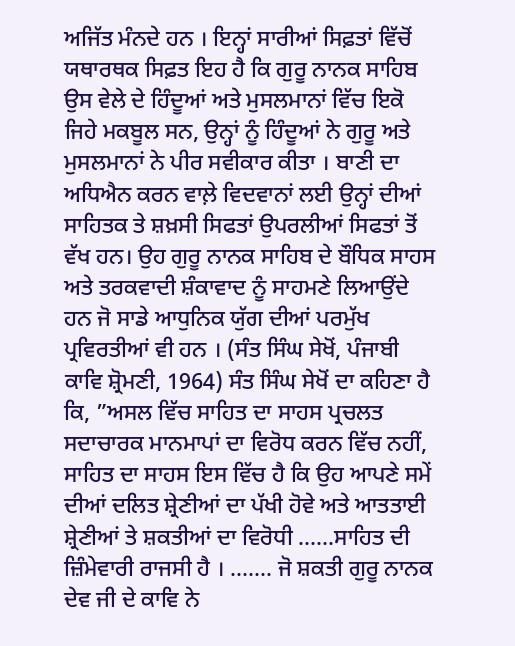ਅਜਿੱਤ ਮੰਨਦੇ ਹਨ । ਇਨ੍ਹਾਂ ਸਾਰੀਆਂ ਸਿਫ਼ਤਾਂ ਵਿੱਚੋਂ ਯਥਾਰਥਕ ਸਿਫ਼ਤ ਇਹ ਹੈ ਕਿ ਗੁਰੂ ਨਾਨਕ ਸਾਹਿਬ ਉਸ ਵੇਲੇ ਦੇ ਹਿੰਦੂਆਂ ਅਤੇ ਮੁਸਲਮਾਨਾਂ ਵਿੱਚ ਇਕੋ ਜਿਹੇ ਮਕਬੂਲ ਸਨ, ਉਨ੍ਹਾਂ ਨੂੰ ਹਿੰਦੂਆਂ ਨੇ ਗੁਰੂ ਅਤੇ ਮੁਸਲਮਾਨਾਂ ਨੇ ਪੀਰ ਸਵੀਕਾਰ ਕੀਤਾ । ਬਾਣੀ ਦਾ ਅਧਿਐਨ ਕਰਨ ਵਾਲ਼ੇ ਵਿਦਵਾਨਾਂ ਲਈ ਉਨ੍ਹਾਂ ਦੀਆਂ ਸਾਹਿਤਕ ਤੇ ਸ਼ਖ਼ਸੀ ਸਿਫਤਾਂ ਉਪਰਲੀਆਂ ਸਿਫਤਾਂ ਤੋਂ ਵੱਖ ਹਨ। ਉਹ ਗੁਰੂ ਨਾਨਕ ਸਾਹਿਬ ਦੇ ਬੌਧਿਕ ਸਾਹਸ ਅਤੇ ਤਰਕਵਾਦੀ ਸ਼ੰਕਾਵਾਦ ਨੂੰ ਸਾਹਮਣੇ ਲਿਆਉਂਦੇ ਹਨ ਜੋ ਸਾਡੇ ਆਧੁਨਿਕ ਯੁੱਗ ਦੀਆਂ ਪਰਮੁੱਖ ਪ੍ਰਵਿਰਤੀਆਂ ਵੀ ਹਨ । (ਸੰਤ ਸਿੰਘ ਸੇਖੋਂ, ਪੰਜਾਬੀ ਕਾਵਿ ਸ਼੍ਰੋਮਣੀ, 1964) ਸੰਤ ਸਿੰਘ ਸੇਖੋਂ ਦਾ ਕਹਿਣਾ ਹੈ ਕਿ, ”ਅਸਲ ਵਿੱਚ ਸਾਹਿਤ ਦਾ ਸਾਹਸ ਪ੍ਰਚਲਤ ਸਦਾਚਾਰਕ ਮਾਨਮਾਪਾਂ ਦਾ ਵਿਰੋਧ ਕਰਨ ਵਿੱਚ ਨਹੀਂ, ਸਾਹਿਤ ਦਾ ਸਾਹਸ ਇਸ ਵਿੱਚ ਹੈ ਕਿ ਉਹ ਆਪਣੇ ਸਮੇਂ ਦੀਆਂ ਦਲਿਤ ਸ਼੍ਰੇਣੀਆਂ ਦਾ ਪੱਖੀ ਹੋਵੇ ਅਤੇ ਆਤਤਾਈ ਸ਼੍ਰੇਣੀਆਂ ਤੇ ਸ਼ਕਤੀਆਂ ਦਾ ਵਿਰੋਧੀ ……ਸਾਹਿਤ ਦੀ ਜ਼ਿੰਮੇਵਾਰੀ ਰਾਜਸੀ ਹੈ । ……. ਜੋ ਸ਼ਕਤੀ ਗੁਰੂ ਨਾਨਕ ਦੇਵ ਜੀ ਦੇ ਕਾਵਿ ਨੇ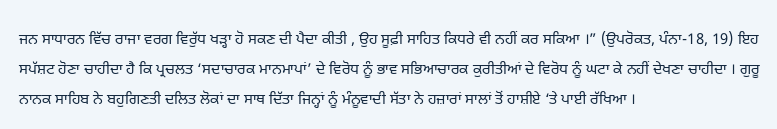ਜਨ ਸਾਧਾਰਨ ਵਿੱਚ ਰਾਜਾ ਵਰਗ ਵਿਰੁੱਧ ਖੜ੍ਹਾ ਹੋ ਸਕਣ ਦੀ ਪੈਦਾ ਕੀਤੀ , ਉਹ ਸੂਫ਼ੀ ਸਾਹਿਤ ਕਿਧਰੇ ਵੀ ਨਹੀਂ ਕਰ ਸਕਿਆ ।” (ਉਪਰੋਕਤ, ਪੰਨਾ-18, 19) ਇਹ ਸਪੱਸ਼ਟ ਹੋਣਾ ਚਾਹੀਦਾ ਹੈ ਕਿ ਪ੍ਰਚਲਤ ‘ਸਦਾਚਾਰਕ ਮਾਨਮਾਪਾਂ’ ਦੇ ਵਿਰੋਧ ਨੂੰ ਭਾਵ ਸਭਿਆਚਾਰਕ ਕੁਰੀਤੀਆਂ ਦੇ ਵਿਰੋਧ ਨੂੰ ਘਟਾ ਕੇ ਨਹੀਂ ਦੇਖਣਾ ਚਾਹੀਦਾ । ਗੁਰੂ ਨਾਨਕ ਸਾਹਿਬ ਨੇ ਬਹੁਗਿਣਤੀ ਦਲਿਤ ਲੋਕਾਂ ਦਾ ਸਾਥ ਦਿੱਤਾ ਜਿਨ੍ਹਾਂ ਨੂੰ ਮੰਨੂਵਾਦੀ ਸੱਤਾ ਨੇ ਹਜ਼ਾਰਾਂ ਸਾਲਾਂ ਤੋਂ ਹਾਸ਼ੀਏ ‘ਤੇ ਪਾਈ ਰੱਖਿਆ ।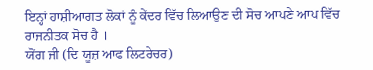ਇਨ੍ਹਾਂ ਹਾਸ਼ੀਆਗਤ ਲੋਕਾਂ ਨੂੰ ਕੇਂਦਰ ਵਿੱਚ ਲਿਆਉਣ ਦੀ ਸੋਚ ਆਪਣੇ ਆਪ ਵਿੱਚ ਰਾਜਨੀਤਕ ਸੋਚ ਹੈ ।
ਯੋਂਗ ਜੀ (ਦਿ ਯੂਜ਼ ਆਫ ਲਿਟਰੇਚਰ)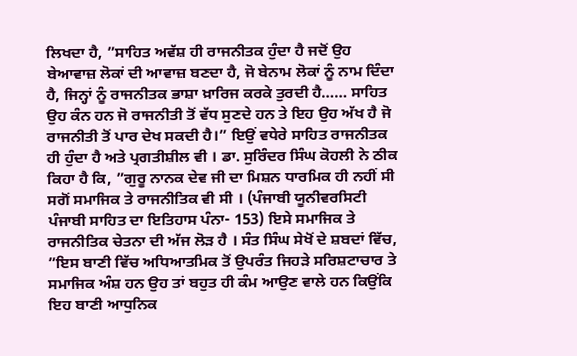ਲਿਖਦਾ ਹੈ, ”ਸਾਹਿਤ ਅਵੱਸ਼ ਹੀ ਰਾਜਨੀਤਕ ਹੁੰਦਾ ਹੈ ਜਦੋਂ ਉਹ ਬੇਆਵਾਜ਼ ਲੋਕਾਂ ਦੀ ਆਵਾਜ਼ ਬਣਦਾ ਹੈ, ਜੋ ਬੇਨਾਮ ਲੋਕਾਂ ਨੂੰ ਨਾਮ ਦਿੰਦਾ ਹੈ, ਜਿਨ੍ਹਾਂ ਨੂੰ ਰਾਜਨੀਤਕ ਭਾਸ਼ਾ ਖ਼ਾਰਿਜ ਕਰਕੇ ਤੁਰਦੀ ਹੈ…… ਸਾਹਿਤ ਉਹ ਕੰਨ ਹਨ ਜੋ ਰਾਜਨੀਤੀ ਤੋਂ ਵੱਧ ਸੁਣਦੇ ਹਨ ਤੇ ਇਹ ਉਹ ਅੱਖ ਹੈ ਜੋ ਰਾਜਨੀਤੀ ਤੋਂ ਪਾਰ ਦੇਖ ਸਕਦੀ ਹੈ।” ਇਉਂ ਵਧੇਰੇ ਸਾਹਿਤ ਰਾਜਨੀਤਕ ਹੀ ਹੁੰਦਾ ਹੈ ਅਤੇ ਪ੍ਰਗਤੀਸ਼ੀਲ ਵੀ । ਡਾ. ਸੁਰਿੰਦਰ ਸਿੰਘ ਕੋਹਲੀ ਨੇ ਠੀਕ ਕਿਹਾ ਹੈ ਕਿ, ”ਗੁਰੂ ਨਾਨਕ ਦੇਵ ਜੀ ਦਾ ਮਿਸ਼ਨ ਧਾਰਮਿਕ ਹੀ ਨਹੀਂ ਸੀ ਸਗੋਂ ਸਮਾਜਿਕ ਤੇ ਰਾਜਨੀਤਿਕ ਵੀ ਸੀ । (ਪੰਜਾਬੀ ਯੂਨੀਵਰਸਿਟੀ ਪੰਜਾਬੀ ਸਾਹਿਤ ਦਾ ਇਤਿਹਾਸ ਪੰਨਾ- 153) ਇਸੇ ਸਮਾਜਿਕ ਤੇ ਰਾਜਨੀਤਿਕ ਚੇਤਨਾ ਦੀ ਅੱਜ ਲੋੜ ਹੈ । ਸੰਤ ਸਿੰਘ ਸੇਖੋਂ ਦੇ ਸ਼ਬਦਾਂ ਵਿੱਚ, ”ਇਸ ਬਾਣੀ ਵਿੱਚ ਅਧਿਆਤਮਿਕ ਤੋਂ ਉਪਰੰਤ ਜਿਹੜੇ ਸਰਿਸ਼ਟਾਚਾਰ ਤੇ ਸਮਾਜਿਕ ਅੰਸ਼ ਹਨ ਉਹ ਤਾਂ ਬਹੁਤ ਹੀ ਕੰਮ ਆਉਣ ਵਾਲੇ ਹਨ ਕਿਉਂਕਿ ਇਹ ਬਾਣੀ ਆਧੁਨਿਕ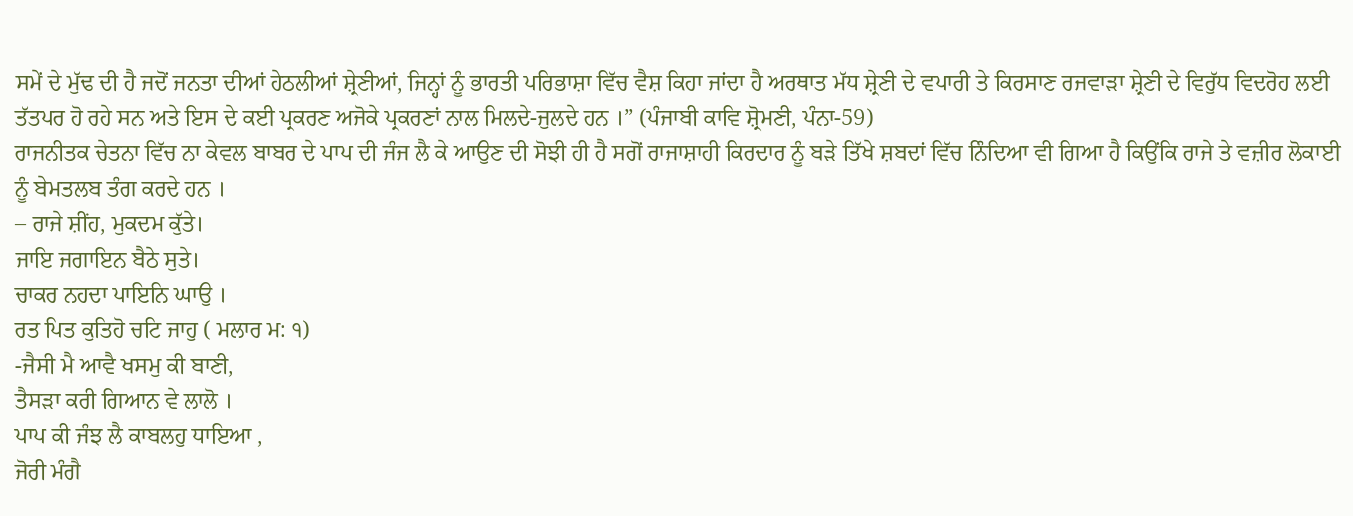ਸਮੇਂ ਦੇ ਮੁੱਢ ਦੀ ਹੈ ਜਦੋਂ ਜਨਤਾ ਦੀਆਂ ਹੇਠਲੀਆਂ ਸ਼੍ਰੇਣੀਆਂ, ਜਿਨ੍ਹਾਂ ਨੂੰ ਭਾਰਤੀ ਪਰਿਭਾਸ਼ਾ ਵਿੱਚ ਵੈਸ਼ ਕਿਹਾ ਜਾਂਦਾ ਹੈ ਅਰਥਾਤ ਮੱਧ ਸ਼੍ਰੇਣੀ ਦੇ ਵਪਾਰੀ ਤੇ ਕਿਰਸਾਣ ਰਜਵਾੜਾ ਸ਼੍ਰੇਣੀ ਦੇ ਵਿਰੁੱਧ ਵਿਦਰੋਹ ਲਈ ਤੱਤਪਰ ਹੋ ਰਹੇ ਸਨ ਅਤੇ ਇਸ ਦੇ ਕਈ ਪ੍ਰਕਰਣ ਅਜੋਕੇ ਪ੍ਰਕਰਣਾਂ ਨਾਲ ਮਿਲਦੇ-ਜੁਲਦੇ ਹਨ ।” (ਪੰਜਾਬੀ ਕਾਵਿ ਸ਼੍ਰੋਮਣੀ, ਪੰਨਾ-59)
ਰਾਜਨੀਤਕ ਚੇਤਨਾ ਵਿੱਚ ਨਾ ਕੇਵਲ ਬਾਬਰ ਦੇ ਪਾਪ ਦੀ ਜੰਜ ਲੈ ਕੇ ਆਉਣ ਦੀ ਸੋਝੀ ਹੀ ਹੈ ਸਗੋਂ ਰਾਜਾਸ਼ਾਹੀ ਕਿਰਦਾਰ ਨੂੰ ਬੜੇ ਤਿੱਖੇ ਸ਼ਬਦਾਂ ਵਿੱਚ ਨਿੰਦਿਆ ਵੀ ਗਿਆ ਹੈ ਕਿਉਂਕਿ ਰਾਜੇ ਤੇ ਵਜ਼ੀਰ ਲੋਕਾਈ ਨੂੰ ਬੇਮਤਲਬ ਤੰਗ ਕਰਦੇ ਹਨ ।
– ਰਾਜੇ ਸ਼ੀਂਹ, ਮੁਕਦਮ ਕੁੱਤੇ।
ਜਾਇ ਜਗਾਇਨ ਬੈਠੇ ਸੁਤੇ।
ਚਾਕਰ ਨਹਦਾ ਪਾਇਨਿ ਘਾਉ ।
ਰਤ ਪਿਤ ਕੁਤਿਹੋ ਚਟਿ ਜਾਹੁ ( ਮਲਾਰ ਮ: ੧)
-ਜੈਸੀ ਮੈ ਆਵੈ ਖਸਮੁ ਕੀ ਬਾਣੀ,
ਤੈਸੜਾ ਕਰੀ ਗਿਆਨ ਵੇ ਲਾਲੋ ।
ਪਾਪ ਕੀ ਜੰਝ ਲੈ ਕਾਬਲਹੁ ਧਾਇਆ ,
ਜੋਰੀ ਮੰਗੈ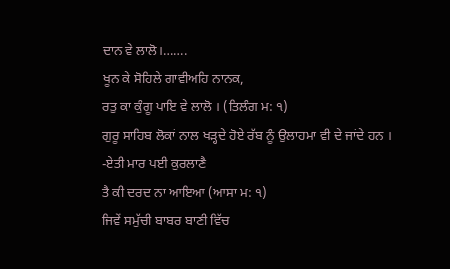ਦਾਨ ਵੇ ਲਾਲੋ।…….
ਖੂਨ ਕੇ ਸੋਹਿਲੇ ਗਾਵੀਅਹਿ ਨਾਨਕ,
ਰਤੁ ਕਾ ਕੁੰਗੂ ਪਾਇ ਵੇ ਲਾਲੋ । (ਤਿਲੰਗ ਮ: ੧)
ਗੁਰੂ ਸਾਹਿਬ ਲੋਕਾਂ ਨਾਲ ਖੜ੍ਹਦੇ ਹੋਏ ਰੱਬ ਨੂੰ ਉਲਾਹਮਾ ਵੀ ਦੇ ਜਾਂਦੇ ਹਨ ।
-ਏਤੀ ਮਾਰ ਪਈ ਕੁਰਲਾਣੈ
ਤੈ ਕੀ ਦਰਦ ਨਾ ਆਇਆ (ਆਸਾ ਮ: ੧)
ਜਿਵੇਂ ਸਮੁੱਚੀ ਬਾਬਰ ਬਾਣੀ ਵਿੱਚ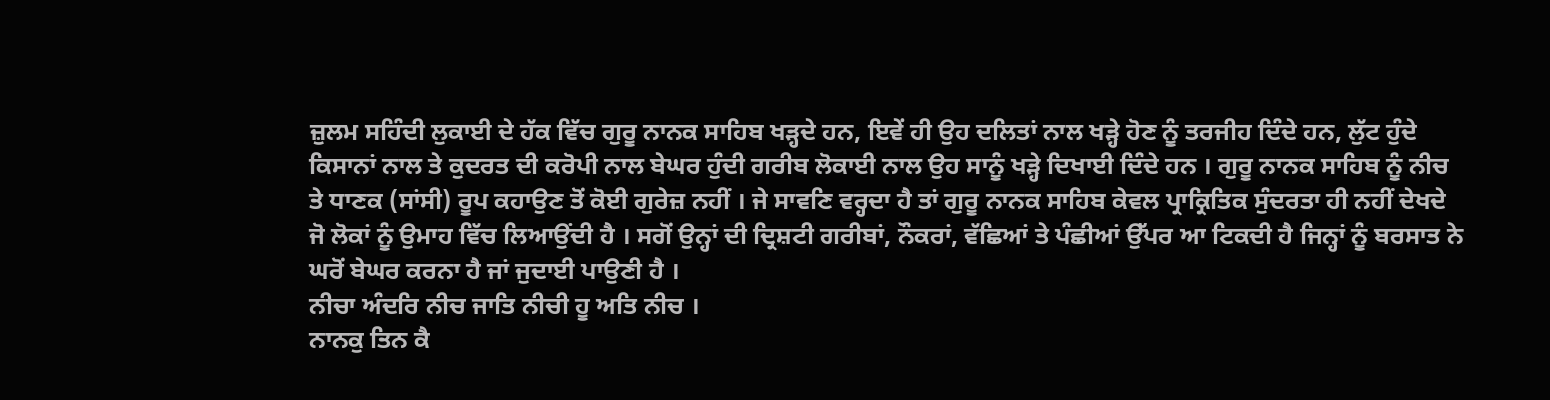ਜ਼ੁਲਮ ਸਹਿੰਦੀ ਲੁਕਾਈ ਦੇ ਹੱਕ ਵਿੱਚ ਗੁਰੂ ਨਾਨਕ ਸਾਹਿਬ ਖੜ੍ਹਦੇ ਹਨ, ਇਵੇਂ ਹੀ ਉਹ ਦਲਿਤਾਂ ਨਾਲ ਖੜ੍ਹੇ ਹੋਣ ਨੂੰ ਤਰਜੀਹ ਦਿੰਦੇ ਹਨ, ਲੁੱਟ ਹੁੰਦੇ ਕਿਸਾਨਾਂ ਨਾਲ ਤੇ ਕੁਦਰਤ ਦੀ ਕਰੋਪੀ ਨਾਲ ਬੇਘਰ ਹੁੰਦੀ ਗਰੀਬ ਲੋਕਾਈ ਨਾਲ ਉਹ ਸਾਨੂੰ ਖੜ੍ਹੇ ਦਿਖਾਈ ਦਿੰਦੇ ਹਨ । ਗੁਰੂ ਨਾਨਕ ਸਾਹਿਬ ਨੂੰ ਨੀਚ ਤੇ ਧਾਣਕ (ਸਾਂਸੀ) ਰੂਪ ਕਹਾਉਣ ਤੋਂ ਕੋਈ ਗੁਰੇਜ਼ ਨਹੀਂ । ਜੇ ਸਾਵਣਿ ਵਰ੍ਹਦਾ ਹੈ ਤਾਂ ਗੁਰੂ ਨਾਨਕ ਸਾਹਿਬ ਕੇਵਲ ਪ੍ਰਾਕ੍ਰਿਤਿਕ ਸੁੰਦਰਤਾ ਹੀ ਨਹੀਂ ਦੇਖਦੇ ਜੋ ਲੋਕਾਂ ਨੂੰ ਉਮਾਹ ਵਿੱਚ ਲਿਆਉਂਦੀ ਹੈ । ਸਗੋਂ ਉਨ੍ਹਾਂ ਦੀ ਦ੍ਰਿਸ਼ਟੀ ਗਰੀਬਾਂ, ਨੌਕਰਾਂ, ਵੱਛਿਆਂ ਤੇ ਪੰਛੀਆਂ ਉੱਪਰ ਆ ਟਿਕਦੀ ਹੈ ਜਿਨ੍ਹਾਂ ਨੂੰ ਬਰਸਾਤ ਨੇ ਘਰੋਂ ਬੇਘਰ ਕਰਨਾ ਹੈ ਜਾਂ ਜੁਦਾਈ ਪਾਉਣੀ ਹੈ ।
ਨੀਚਾ ਅੰਦਰਿ ਨੀਚ ਜਾਤਿ ਨੀਚੀ ਹੂ ਅਤਿ ਨੀਚ ।
ਨਾਨਕੁ ਤਿਨ ਕੈ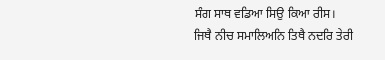ਸੰਗ ਸਾਥ ਵਡਿਆ ਸਿਉ ਕਿਆ ਰੀਸ।
ਜਿਥੈ ਨੀਚ ਸਮਾਲਿਅਨਿ ਤਿਥੈ ਨਦਰਿ ਤੇਰੀ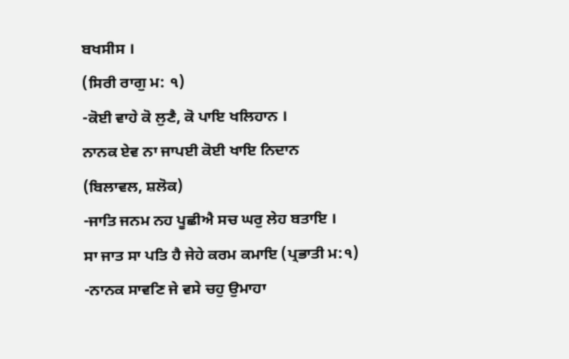ਬਖਸੀਸ ।
(ਸਿਰੀ ਰਾਗੁ ਮ: ੧)
-ਕੋਈ ਵਾਹੇ ਕੋ ਲੁਣੈ, ਕੋ ਪਾਇ ਖਲਿਹਾਨ ।
ਨਾਨਕ ਏਵ ਨਾ ਜਾਪਈ ਕੋਈ ਖਾਇ ਨਿਦਾਨ
(ਬਿਲਾਵਲ, ਸ਼ਲੋਕ)
-ਜਾਤਿ ਜਨਮ ਨਹ ਪੂਛੀਐ ਸਚ ਘਰੁ ਲੇਹ ਬਤਾਇ ।
ਸਾ ਜਾਤ ਸਾ ਪਤਿ ਹੈ ਜੇਹੇ ਕਰਮ ਕਮਾਇ (ਪ੍ਰਭਾਤੀ ਮ:੧)
-ਨਾਨਕ ਸਾਵਣਿ ਜੇ ਵਸੇ ਚਹੁ ਉਮਾਹਾ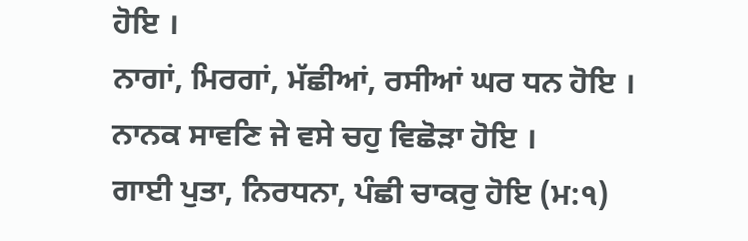ਹੋਇ ।
ਨਾਗਾਂ, ਮਿਰਗਾਂ, ਮੱਛੀਆਂ, ਰਸੀਆਂ ਘਰ ਧਨ ਹੋਇ ।
ਨਾਨਕ ਸਾਵਣਿ ਜੇ ਵਸੇ ਚਹੁ ਵਿਛੋੜਾ ਹੋਇ ।
ਗਾਈ ਪੁਤਾ, ਨਿਰਧਨਾ, ਪੰਛੀ ਚਾਕਰੁ ਹੋਇ (ਮ:੧)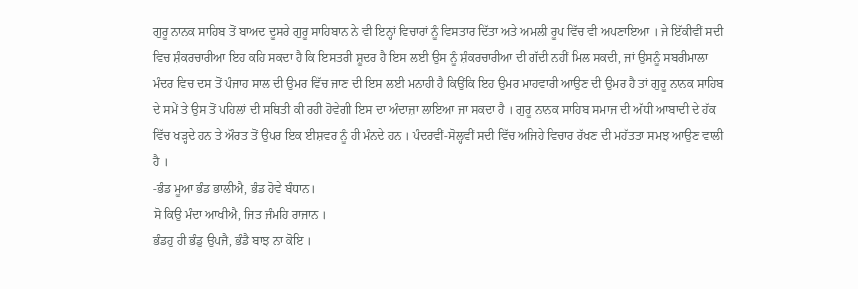ਗੁਰੂ ਨਾਨਕ ਸਾਹਿਬ ਤੋਂ ਬਾਅਦ ਦੂਸਰੇ ਗੁਰੂ ਸਾਹਿਬਾਨ ਨੇ ਵੀ ਇਨ੍ਹਾਂ ਵਿਚਾਰਾਂ ਨੂੰ ਵਿਸਤਾਰ ਦਿੱਤਾ ਅਤੇ ਅਮਲੀ ਰੂਪ ਵਿੱਚ ਵੀ ਅਪਣਾਇਆ । ਜੇ ਇੱਕੀਵੀਂ ਸਦੀ ਵਿਚ ਸ਼ੰਕਰਚਾਰੀਆ ਇਹ ਕਹਿ ਸਕਦਾ ਹੈ ਕਿ ਇਸਤਰੀ ਸ਼ੂਦਰ ਹੈ ਇਸ ਲਈ ਉਸ ਨੂੰ ਸ਼ੰਕਰਚਾਰੀਆ ਦੀ ਗੱਦੀ ਨਹੀਂ ਮਿਲ ਸਕਦੀ, ਜਾਂ ਉਸਨੂੰ ਸਬਰੀਮਾਲਾ ਮੰਦਰ ਵਿਚ ਦਸ ਤੋਂ ਪੰਜਾਹ ਸਾਲ ਦੀ ਉਮਰ ਵਿੱਚ ਜਾਣ ਦੀ ਇਸ ਲਈ ਮਨਾਹੀ ਹੈ ਕਿਉਂਕਿ ਇਹ ਉਮਰ ਮਾਹਵਾਰੀ ਆਉਣ ਦੀ ਉਮਰ ਹੈ ਤਾਂ ਗੁਰੂ ਨਾਨਕ ਸਾਹਿਬ ਦੇ ਸਮੇਂ ਤੇ ਉਸ ਤੋਂ ਪਹਿਲਾਂ ਦੀ ਸਥਿਤੀ ਕੀ ਰਹੀ ਹੋਵੇਗੀ ਇਸ ਦਾ ਅੰਦਾਜ਼ਾ ਲਾਇਆ ਜਾ ਸਕਦਾ ਹੈ । ਗੁਰੂ ਨਾਨਕ ਸਾਹਿਬ ਸਮਾਜ ਦੀ ਅੱਧੀ ਆਬਾਦੀ ਦੇ ਹੱਕ ਵਿੱਚ ਖੜ੍ਹਦੇ ਹਨ ਤੇ ਔਰਤ ਤੋਂ ਉਪਰ ਇਕ ਈਸ਼ਵਰ ਨੂੰ ਹੀ ਮੰਨਦੇ ਹਨ । ਪੰਦਰਵੀਂ-ਸੋਲ੍ਹਵੀਂ ਸਦੀ ਵਿੱਚ ਅਜਿਹੇ ਵਿਚਾਰ ਰੱਖਣ ਦੀ ਮਹੱਤਤਾ ਸਮਝ ਆਉਣ ਵਾਲੀ ਹੈ ।
-ਭੰਡ ਮੂਆ ਭੰਡ ਭਾਲੀਐ, ਭੰਡ ਹੋਵੇ ਬੰਧਾਨ।
ਸੋ ਕਿਉ ਮੰਦਾ ਆਖੀਐ, ਜਿਤ ਜੰਮਹਿ ਰਾਜਾਨ ।
ਭੰਡਹੁ ਹੀ ਭੰਡੁ ਉਪਜੈ, ਭੰਡੈ ਬਾਝ ਨਾ ਕੋਇ ।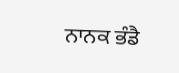ਨਾਨਕ ਭੰਡੈ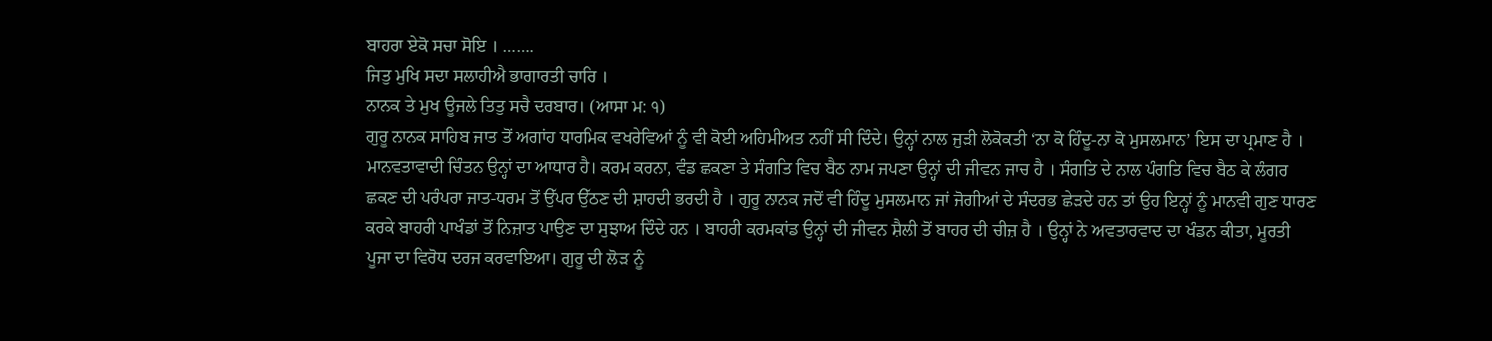ਬਾਹਰਾ ਏਕੋ ਸਚਾ ਸੋਇ । …….
ਜਿਤੁ ਮੁਖਿ ਸਦਾ ਸਲਾਹੀਐ ਭਾਗਾਰਤੀ ਚਾਰਿ ।
ਨਾਨਕ ਤੇ ਮੁਖ ਊਜਲੇ ਤਿਤੁ ਸਚੈ ਦਰਬਾਰ। (ਆਸਾ ਮ: ੧)
ਗੁਰੂ ਨਾਨਕ ਸਾਹਿਬ ਜਾਤ ਤੋਂ ਅਗਾਂਹ ਧਾਰਮਿਕ ਵਖਰੇਵਿਆਂ ਨੂੰ ਵੀ ਕੋਈ ਅਹਿਮੀਅਤ ਨਹੀਂ ਸੀ ਦਿੰਦੇ। ਉਨ੍ਹਾਂ ਨਾਲ ਜੁੜੀ ਲੋਕੋਕਤੀ ‘ਨਾ ਕੋ ਹਿੰਦੂ-ਨਾ ਕੋ ਮੁਸਲਮਾਨ’ ਇਸ ਦਾ ਪ੍ਰਮਾਣ ਹੈ । ਮਾਨਵਤਾਵਾਦੀ ਚਿੰਤਨ ਉਨ੍ਹਾਂ ਦਾ ਆਧਾਰ ਹੈ। ਕਰਮ ਕਰਨਾ, ਵੰਡ ਛਕਣਾ ਤੇ ਸੰਗਤਿ ਵਿਚ ਬੈਠ ਨਾਮ ਜਪਣਾ ਉਨ੍ਹਾਂ ਦੀ ਜੀਵਨ ਜਾਚ ਹੈ । ਸੰਗਤਿ ਦੇ ਨਾਲ ਪੰਗਤਿ ਵਿਚ ਬੈਠ ਕੇ ਲੰਗਰ ਛਕਣ ਦੀ ਪਰੰਪਰਾ ਜਾਤ-ਧਰਮ ਤੋਂ ਉੱਪਰ ਉੱਠਣ ਦੀ ਸ਼ਾਹਦੀ ਭਰਦੀ ਹੈ । ਗੁਰੂ ਨਾਨਕ ਜਦੋਂ ਵੀ ਹਿੰਦੂ ਮੁਸਲਮਾਨ ਜਾਂ ਜੋਗੀਆਂ ਦੇ ਸੰਦਰਭ ਛੇੜਦੇ ਹਨ ਤਾਂ ਉਹ ਇਨ੍ਹਾਂ ਨੂੰ ਮਾਨਵੀ ਗੁਣ ਧਾਰਣ ਕਰਕੇ ਬਾਹਰੀ ਪਾਖੰਡਾਂ ਤੋਂ ਨਿਜ਼ਾਤ ਪਾਉਣ ਦਾ ਸੁਝਾਅ ਦਿੰਦੇ ਹਨ । ਬਾਹਰੀ ਕਰਮਕਾਂਡ ਉਨ੍ਹਾਂ ਦੀ ਜੀਵਨ ਸ਼ੈਲੀ ਤੋਂ ਬਾਹਰ ਦੀ ਚੀਜ਼ ਹੈ । ਉਨ੍ਹਾਂ ਨੇ ਅਵਤਾਰਵਾਦ ਦਾ ਖੰਡਨ ਕੀਤਾ, ਮੂਰਤੀ ਪੂਜਾ ਦਾ ਵਿਰੋਧ ਦਰਜ ਕਰਵਾਇਆ। ਗੁਰੂ ਦੀ ਲੋੜ ਨੂੰ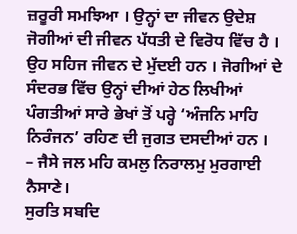ਜ਼ਰੂਰੀ ਸਮਝਿਆ । ਉਨ੍ਹਾਂ ਦਾ ਜੀਵਨ ਉਦੇਸ਼ ਜੋਗੀਆਂ ਦੀ ਜੀਵਨ ਪੱਧਤੀ ਦੇ ਵਿਰੋਧ ਵਿੱਚ ਹੈ । ਉਹ ਸਹਿਜ ਜੀਵਨ ਦੇ ਮੁੱਦਈ ਹਨ । ਜੋਗੀਆਂ ਦੇ ਸੰਦਰਭ ਵਿੱਚ ਉਨ੍ਹਾਂ ਦੀਆਂ ਹੇਠ ਲਿਖੀਆਂ ਪੰਗਤੀਆਂ ਸਾਰੇ ਭੇਖਾਂ ਤੋਂ ਪਰ੍ਹੇ ‘ਅੰਜਨਿ ਮਾਹਿ ਨਿਰੰਜਨ’ ਰਹਿਣ ਦੀ ਜੁਗਤ ਦਸਦੀਆਂ ਹਨ ।
– ਜੈਸੇ ਜਲ ਮਹਿ ਕਮਲੁ ਨਿਰਾਲਮੁ ਮੁਰਗਾਈ ਨੈਸਾਣੇ।
ਸੁਰਤਿ ਸਬਦਿ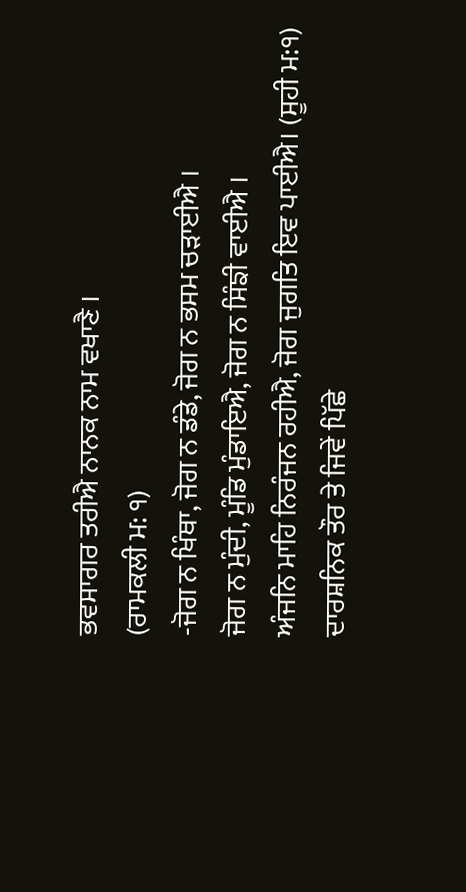ਭਵਸਾਗਰ ਤਰੀਐ ਨਾਨਕ ਨਾਮ ਵਖਾਣੈ ।
(ਰਾਮਕਲੀ ਮ: ੧)
-ਜੋਗ ਨ ਖਿੰਥਾ, ਜੋਗ ਨ ਡੰਡੇ, ਜੋਗ ਨ ਭਸਮ ਚੜਾਈਐ ।
ਜੋਗ ਨ ਮੁੰਦੀ, ਮੂੰਡਿ ਮੁੰਡਾਇਐ, ਜੋਗ ਨ ਸਿੰਙੀ ਵਾਈਐ ।
ਅੰਜਨਿ ਮਾਹਿ ਨਿਰੰਜਨ ਰਹੀਐ, ਜੋਗ ਜੁਗਤਿ ਇਵ ਪਾਈਐ। (ਸੂਹੀ ਮ:੧)
ਦਾਰਸ਼ਨਿਕ ਤੌਰ ਤੇ ਜਿਵੇਂ ਪਿੱਛੇ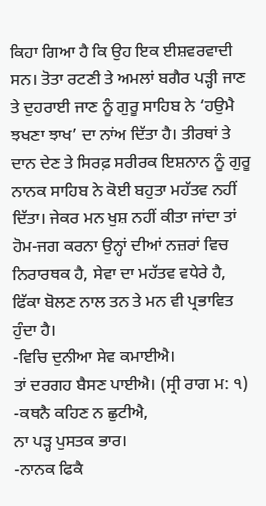ਕਿਹਾ ਗਿਆ ਹੈ ਕਿ ਉਹ ਇਕ ਈਸ਼ਵਰਵਾਦੀ ਸਨ। ਤੋਤਾ ਰਟਣੀ ਤੇ ਅਮਲਾਂ ਬਗੈਰ ਪੜ੍ਹੀ ਜਾਣ ਤੇ ਦੁਹਰਾਈ ਜਾਣ ਨੂੰ ਗੁਰੂ ਸਾਹਿਬ ਨੇ ‘ਹਉਮੈ ਝਖਣਾ ਝਾਖ’ ਦਾ ਨਾਂਅ ਦਿੱਤਾ ਹੈ। ਤੀਰਥਾਂ ਤੇ ਦਾਨ ਦੇਣ ਤੇ ਸਿਰਫ਼ ਸਰੀਰਕ ਇਸ਼ਨਾਨ ਨੂੰ ਗੁਰੂ ਨਾਨਕ ਸਾਹਿਬ ਨੇ ਕੋਈ ਬਹੁਤਾ ਮਹੱਤਵ ਨਹੀਂ ਦਿੱਤਾ। ਜੇਕਰ ਮਨ ਖੁਸ਼ ਨਹੀਂ ਕੀਤਾ ਜਾਂਦਾ ਤਾਂ ਹੋਮ-ਜਗ ਕਰਨਾ ਉਨ੍ਹਾਂ ਦੀਆਂ ਨਜ਼ਰਾਂ ਵਿਚ ਨਿਰਾਰਥਕ ਹੈ, ਸੇਵਾ ਦਾ ਮਹੱਤਵ ਵਧੇਰੇ ਹੈ, ਫਿੱਕਾ ਬੋਲਣ ਨਾਲ ਤਨ ਤੇ ਮਨ ਵੀ ਪ੍ਰਭਾਵਿਤ ਹੁੰਦਾ ਹੈ।
-ਵਿਚਿ ਦੁਨੀਆ ਸੇਵ ਕਮਾਈਐ।
ਤਾਂ ਦਰਗਹ ਬੈਸਣ ਪਾਈਐ। (ਸ੍ਰੀ ਰਾਗ ਮ: ੧)
-ਕਥਨੈ ਕਹਿਣ ਨ ਛੁਟੀਐ,
ਨਾ ਪੜ੍ਹ ਪੁਸਤਕ ਭਾਰ।
-ਨਾਨਕ ਫਿਕੈ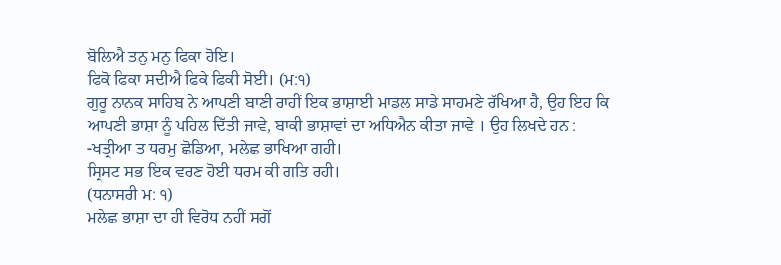ਬੋਲਿਐ ਤਨੁ ਮਨੁ ਫਿਕਾ ਹੋਇ।
ਫਿਕੋ ਫਿਕਾ ਸਦੀਐ ਫਿਕੇ ਫਿਕੀ ਸੋਈ। (ਮ:੧)
ਗੁਰੂ ਨਾਨਕ ਸਾਹਿਬ ਨੇ ਆਪਣੀ ਬਾਣੀ ਰਾਹੀਂ ਇਕ ਭਾਸ਼ਾਈ ਮਾਡਲ ਸਾਡੇ ਸਾਹਮਣੇ ਰੱਖਿਆ ਹੈ, ਉਹ ਇਹ ਕਿ ਆਪਣੀ ਭਾਸ਼ਾ ਨੂੰ ਪਹਿਲ ਦਿੱਤੀ ਜਾਵੇ, ਬਾਕੀ ਭਾਸ਼ਾਵਾਂ ਦਾ ਅਧਿਐਨ ਕੀਤਾ ਜਾਵੇ । ਉਹ ਲਿਖਦੇ ਹਨ :
-ਖਤ੍ਰੀਆ ਤ ਧਰਮੁ ਛੋਡਿਆ, ਮਲੇਛ ਭਾਖਿਆ ਗਹੀ।
ਸ੍ਰਿਸਟ ਸਭ ਇਕ ਵਰਣ ਹੋਈ ਧਰਮ ਕੀ ਗਤਿ ਰਹੀ।
(ਧਨਾਸਰੀ ਮ: ੧)
ਮਲੇਛ ਭਾਸ਼ਾ ਦਾ ਹੀ ਵਿਰੋਧ ਨਹੀਂ ਸਗੋਂ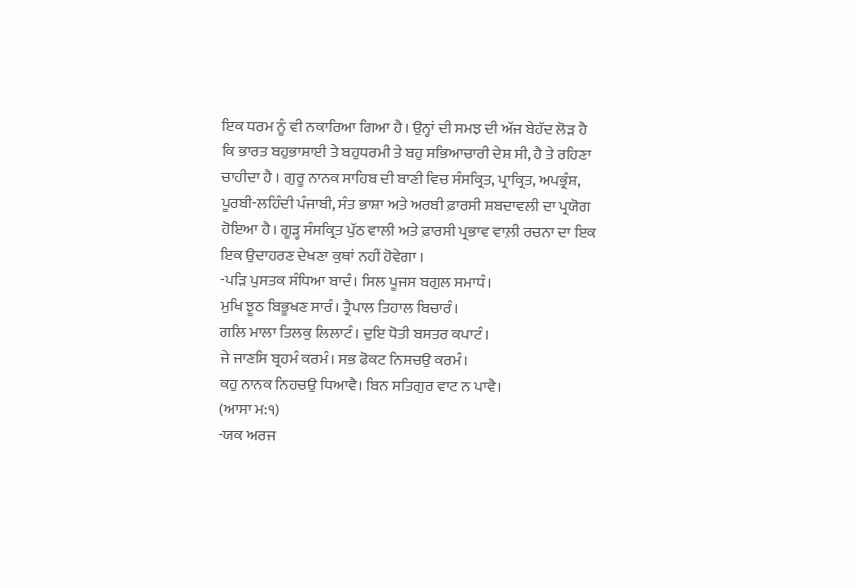ਇਕ ਧਰਮ ਨੂੰ ਵੀ ਨਕਾਰਿਆ ਗਿਆ ਹੈ। ਉਨ੍ਹਾਂ ਦੀ ਸਮਝ ਦੀ ਅੱਜ ਬੇਹੱਦ ਲੋੜ ਹੈ ਕਿ ਭਾਰਤ ਬਹੁਭਾਸ਼ਾਈ ਤੇ ਬਹੁਧਰਮੀ ਤੇ ਬਹੁ ਸਭਿਆਚਾਰੀ ਦੇਸ਼ ਸੀ, ਹੈ ਤੇ ਰਹਿਣਾ ਚਾਹੀਦਾ ਹੈ । ਗੁਰੂ ਨਾਨਕ ਸਾਹਿਬ ਦੀ ਬਾਣੀ ਵਿਚ ਸੰਸਕ੍ਰਿਤ, ਪ੍ਰਾਕ੍ਰਿਤ, ਅਪਭ੍ਰੰਸ਼, ਪੂਰਬੀ-ਲਹਿੰਦੀ ਪੰਜਾਬੀ, ਸੰਤ ਭਾਸ਼ਾ ਅਤੇ ਅਰਬੀ ਫ਼ਾਰਸੀ ਸ਼ਬਦਾਵਲੀ ਦਾ ਪ੍ਰਯੋਗ ਹੋਇਆ ਹੈ। ਗੂੜ੍ਹ ਸੰਸਕ੍ਰਿਤ ਪੁੱਠ ਵਾਲੀ ਅਤੇ ਫ਼ਾਰਸੀ ਪ੍ਰਭਾਵ ਵਾਲ਼ੀ ਰਚਨਾ ਦਾ ਇਕ ਇਕ ਉਦਾਹਰਣ ਦੇਖਣਾ ਕੁਥਾਂ ਨਹੀਂ ਹੋਵੇਗਾ ।
-ਪੜਿ ਪੁਸਤਕ ਸੰਧਿਆ ਬਾਦੰ। ਸਿਲ ਪੂਜਸ ਬਗੁਲ ਸਮਾਧੰ।
ਮੁਖਿ ਝੂਠ ਬਿਭੂਖਣ ਸਾਰੰ। ਤ੍ਰੈਪਾਲ ਤਿਹਾਲ ਬਿਚਾਰੰ।
ਗਲਿ ਮਾਲਾ ਤਿਲਕੁ ਲਿਲਾਟੰ। ਦੁਇ ਧੋਤੀ ਬਸਤਰ ਕਪਾਟੰ।
ਜੇ ਜਾਣਸਿ ਬ੍ਰਹਮੰ ਕਰਮੰ। ਸਭ ਫੋਕਟ ਨਿਸਚਉ ਕਰਮੰ।
ਕਹੁ ਨਾਨਕ ਨਿਹਚਉ ਧਿਆਵੈ। ਬਿਨ ਸਤਿਗੁਰ ਵਾਟ ਨ ਪਾਵੈ।
(ਆਸਾ ਮ:੧)
-ਯਕ ਅਰਜ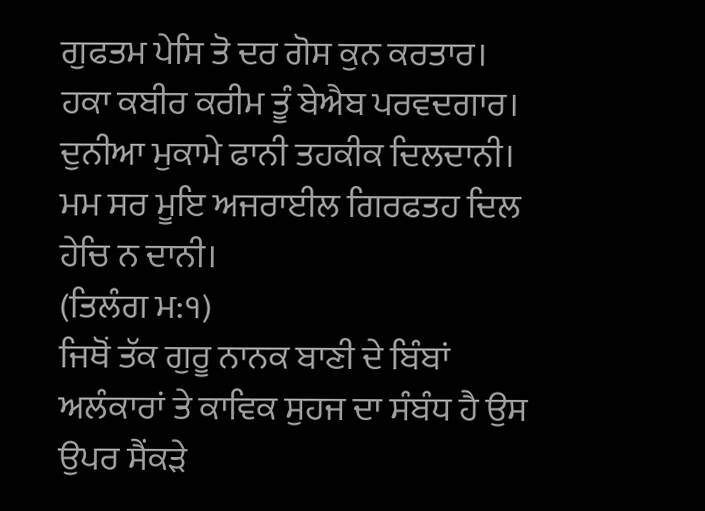ਗੁਫਤਮ ਪੇਸਿ ਤੋ ਦਰ ਗੋਸ ਕੁਨ ਕਰਤਾਰ।
ਹਕਾ ਕਬੀਰ ਕਰੀਮ ਤੂੰ ਬੇਐਬ ਪਰਵਦਗਾਰ।
ਦੁਨੀਆ ਮੁਕਾਮੇ ਫਾਨੀ ਤਹਕੀਕ ਦਿਲਦਾਨੀ।
ਮਮ ਸਰ ਮੂਇ ਅਜਰਾਈਲ ਗਿਰਫਤਹ ਦਿਲ ਹੇਚਿ ਨ ਦਾਨੀ।
(ਤਿਲੰਗ ਮ:੧)
ਜਿਥੋਂ ਤੱਕ ਗੁਰੂ ਨਾਨਕ ਬਾਣੀ ਦੇ ਬਿੰਬਾਂ ਅਲੰਕਾਰਾਂ ਤੇ ਕਾਵਿਕ ਸੁਹਜ ਦਾ ਸੰਬੰਧ ਹੈ ਉਸ ਉਪਰ ਸੈਂਕੜੇ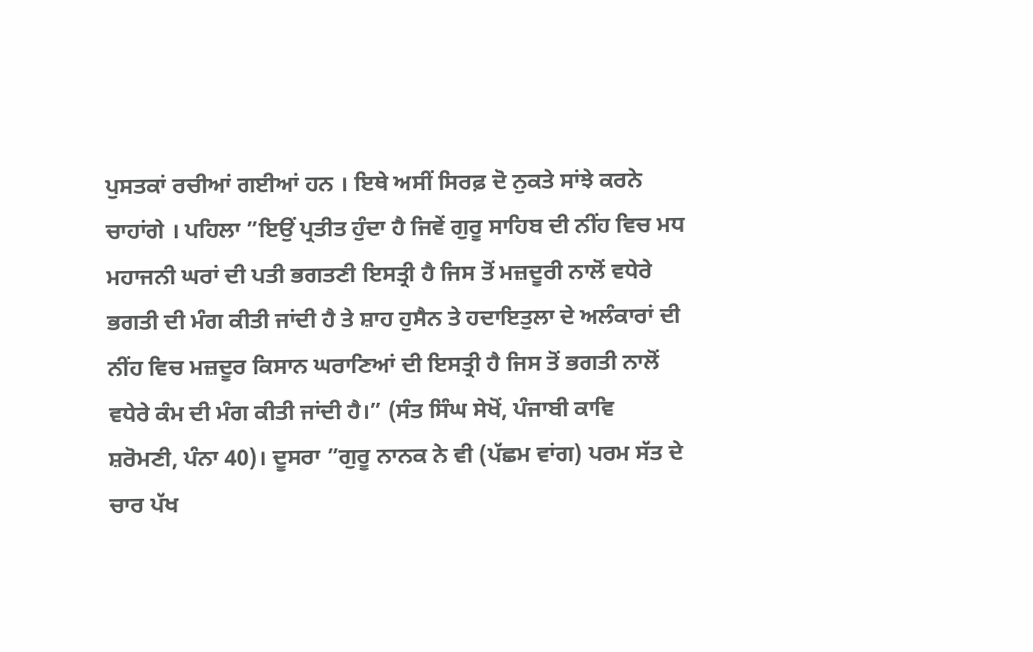ਪੁਸਤਕਾਂ ਰਚੀਆਂ ਗਈਆਂ ਹਨ । ਇਥੇ ਅਸੀਂ ਸਿਰਫ਼ ਦੋ ਨੁਕਤੇ ਸਾਂਝੇ ਕਰਨੇ ਚਾਹਾਂਗੇ । ਪਹਿਲਾ ”ਇਉਂ ਪ੍ਰਤੀਤ ਹੁੰਦਾ ਹੈ ਜਿਵੇਂ ਗੁਰੂ ਸਾਹਿਬ ਦੀ ਨੀਂਹ ਵਿਚ ਮਧ ਮਹਾਜਨੀ ਘਰਾਂ ਦੀ ਪਤੀ ਭਗਤਣੀ ਇਸਤ੍ਰੀ ਹੈ ਜਿਸ ਤੋਂ ਮਜ਼ਦੂਰੀ ਨਾਲੋਂ ਵਧੇਰੇ ਭਗਤੀ ਦੀ ਮੰਗ ਕੀਤੀ ਜਾਂਦੀ ਹੈ ਤੇ ਸ਼ਾਹ ਹੁਸੈਨ ਤੇ ਹਦਾਇਤੁਲਾ ਦੇ ਅਲੰਕਾਰਾਂ ਦੀ ਨੀਂਹ ਵਿਚ ਮਜ਼ਦੂਰ ਕਿਸਾਨ ਘਰਾਣਿਆਂ ਦੀ ਇਸਤ੍ਰੀ ਹੈ ਜਿਸ ਤੋਂ ਭਗਤੀ ਨਾਲੋਂ ਵਧੇਰੇ ਕੰਮ ਦੀ ਮੰਗ ਕੀਤੀ ਜਾਂਦੀ ਹੈ।” (ਸੰਤ ਸਿੰਘ ਸੇਖੋਂ, ਪੰਜਾਬੀ ਕਾਵਿ ਸ਼ਰੋਮਣੀ, ਪੰਨਾ 40)। ਦੂਸਰਾ ”ਗੁਰੂ ਨਾਨਕ ਨੇ ਵੀ (ਪੱਛਮ ਵਾਂਗ) ਪਰਮ ਸੱਤ ਦੇ ਚਾਰ ਪੱਖ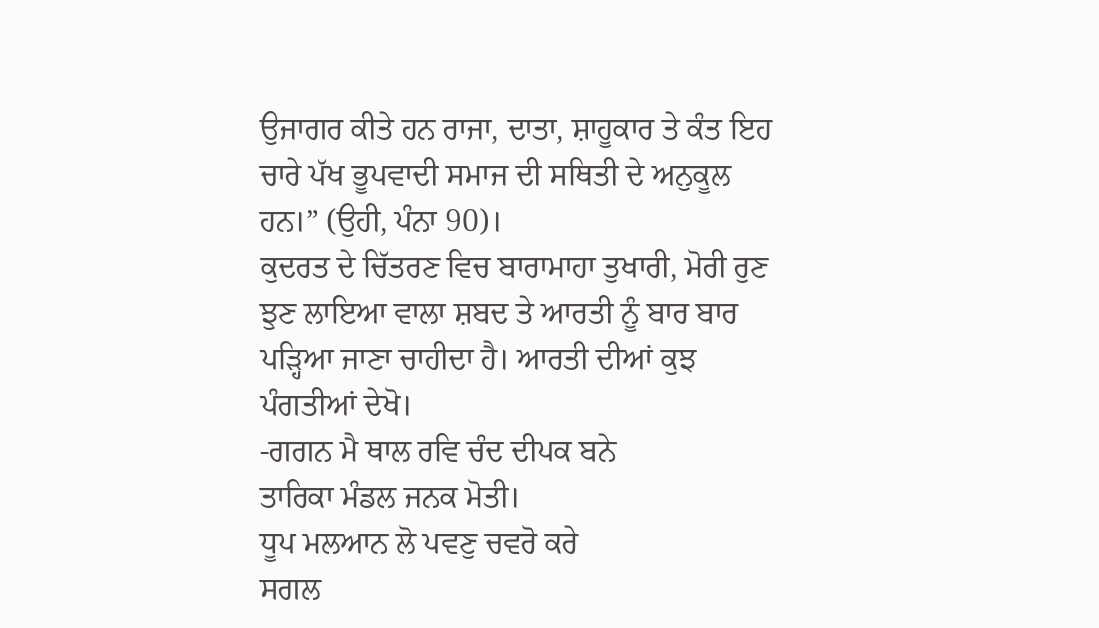ਉਜਾਗਰ ਕੀਤੇ ਹਨ ਰਾਜਾ, ਦਾਤਾ, ਸ਼ਾਹੂਕਾਰ ਤੇ ਕੰਤ ਇਹ ਚਾਰੇ ਪੱਖ ਭੂਪਵਾਦੀ ਸਮਾਜ ਦੀ ਸਥਿਤੀ ਦੇ ਅਨੁਕੂਲ ਹਨ।” (ਉਹੀ, ਪੰਨਾ 90)।
ਕੁਦਰਤ ਦੇ ਚਿੱਤਰਣ ਵਿਚ ਬਾਰਾਮਾਹਾ ਤੁਖਾਰੀ, ਮੋਰੀ ਰੁਣ ਝੁਣ ਲਾਇਆ ਵਾਲਾ ਸ਼ਬਦ ਤੇ ਆਰਤੀ ਨੂੰ ਬਾਰ ਬਾਰ ਪੜ੍ਹਿਆ ਜਾਣਾ ਚਾਹੀਦਾ ਹੈ। ਆਰਤੀ ਦੀਆਂ ਕੁਝ ਪੰਗਤੀਆਂ ਦੇਖੋ।
-ਗਗਨ ਮੈ ਥਾਲ ਰਵਿ ਚੰਦ ਦੀਪਕ ਬਨੇ
ਤਾਰਿਕਾ ਮੰਡਲ ਜਨਕ ਮੋਤੀ।
ਧੂਪ ਮਲਆਨ ਲੋ ਪਵਣੁ ਚਵਰੋ ਕਰੇ
ਸਗਲ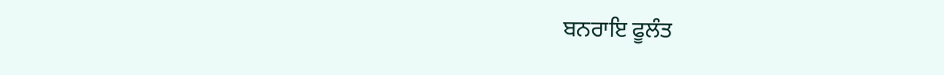ਬਨਰਾਇ ਫੂਲੰਤ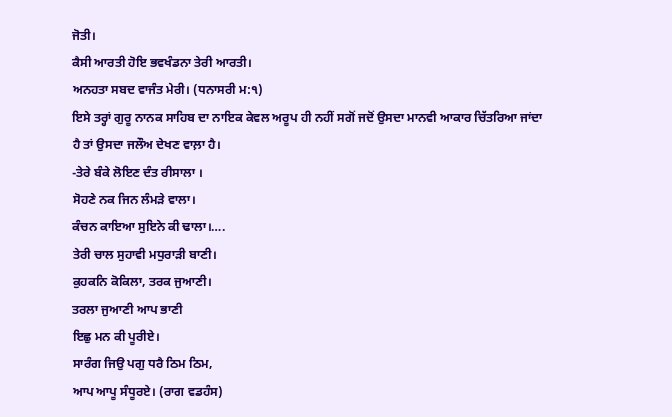ਜੋਤੀ।
ਕੈਸੀ ਆਰਤੀ ਹੋਇ ਭਵਖੰਡਨਾ ਤੇਰੀ ਆਰਤੀ।
ਅਨਹਤਾ ਸਬਦ ਵਾਜੰਤ ਮੇਰੀ। (ਧਨਾਸਰੀ ਮ:੧)
ਇਸੇ ਤਰ੍ਹਾਂ ਗੁਰੂ ਨਾਨਕ ਸਾਹਿਬ ਦਾ ਨਾਇਕ ਕੇਵਲ ਅਰੂਪ ਹੀ ਨਹੀਂ ਸਗੋਂ ਜਦੋਂ ਉਸਦਾ ਮਾਨਵੀ ਆਕਾਰ ਚਿੱਤਰਿਆ ਜਾਂਦਾ ਹੈ ਤਾਂ ਉਸਦਾ ਜਲੌਅ ਦੇਖਣ ਵਾਲ਼ਾ ਹੈ।
-ਤੇਰੇ ਬੰਕੇ ਲੋਇਣ ਦੰਤ ਰੀਸਾਲਾ ।
ਸੋਹਣੇ ਨਕ ਜਿਨ ਲੰਮੜੇ ਵਾਲਾ।
ਕੰਚਨ ਕਾਇਆ ਸੁਇਨੇ ਕੀ ਢਾਲਾ।….
ਤੇਰੀ ਚਾਲ ਸੁਹਾਵੀ ਮਧੁਰਾੜੀ ਬਾਣੀ।
ਕੁਹਕਨਿ ਕੋਕਿਲਾ, ਤਰਕ ਜੁਆਣੀ।
ਤਰਲਾ ਜੁਆਣੀ ਆਪ ਭਾਣੀ
ਇਛੁ ਮਨ ਕੀ ਪੂਰੀਏ।
ਸਾਰੰਗ ਜਿਉ ਪਗੁ ਧਰੈ ਠਿਮ ਠਿਮ,
ਆਪ ਆਪੂ ਸੰਧੂਰਏ। (ਰਾਗ ਵਡਹੰਸ)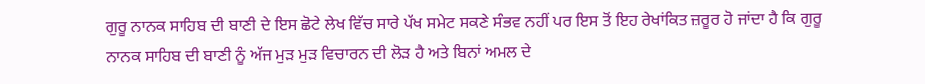ਗੁਰੂ ਨਾਨਕ ਸਾਹਿਬ ਦੀ ਬਾਣੀ ਦੇ ਇਸ ਛੋਟੇ ਲੇਖ ਵਿੱਚ ਸਾਰੇ ਪੱਖ ਸਮੇਟ ਸਕਣੇ ਸੰਭਵ ਨਹੀਂ ਪਰ ਇਸ ਤੋਂ ਇਹ ਰੇਖਾਂਕਿਤ ਜ਼ਰੂਰ ਹੋ ਜਾਂਦਾ ਹੈ ਕਿ ਗੁਰੂ ਨਾਨਕ ਸਾਹਿਬ ਦੀ ਬਾਣੀ ਨੂੰ ਅੱਜ ਮੁੜ ਮੁੜ ਵਿਚਾਰਨ ਦੀ ਲੋੜ ਹੈ ਅਤੇ ਬਿਨਾਂ ਅਮਲ ਦੇ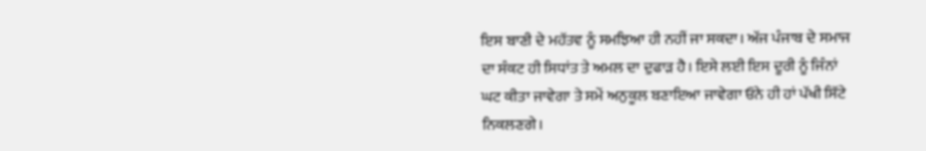ਇਸ ਬਾਣੀ ਦੇ ਮਹੱਤਵ ਨੂੰ ਸਮਝਿਆ ਹੀ ਨਹੀਂ ਜਾ ਸਕਦਾ। ਅੱਜ ਪੰਜਾਬ ਦੇ ਸਮਾਜ ਦਾ ਸੰਕਟ ਹੀ ਸਿਧਾਂਤ ਤੇ ਅਮਲ ਦਾ ਦੁਫਾੜ ਹੈ। ਇਸੇ ਲਈ ਇਸ ਦੂਰੀ ਨੂੰ ਜਿੰਨਾਂ ਘਟ ਕੀਤਾ ਜਾਵੇਗਾ ਤੇ ਸਮੇਂ ਅਨੁਕੂਲ ਬਣਾਇਆ ਜਾਵੇਗਾ ਓਨੇ ਹੀ ਹਾਂ ਪੱਖੀ ਸਿੱਟੇ ਨਿਕਲਣਗੇ।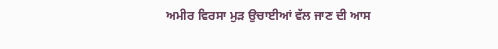ਅਮੀਰ ਵਿਰਸਾ ਮੁੜ ਉਚਾਈਆਂ ਵੱਲ ਜਾਣ ਦੀ ਆਸ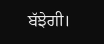ਬੱਝੇਗੀ।